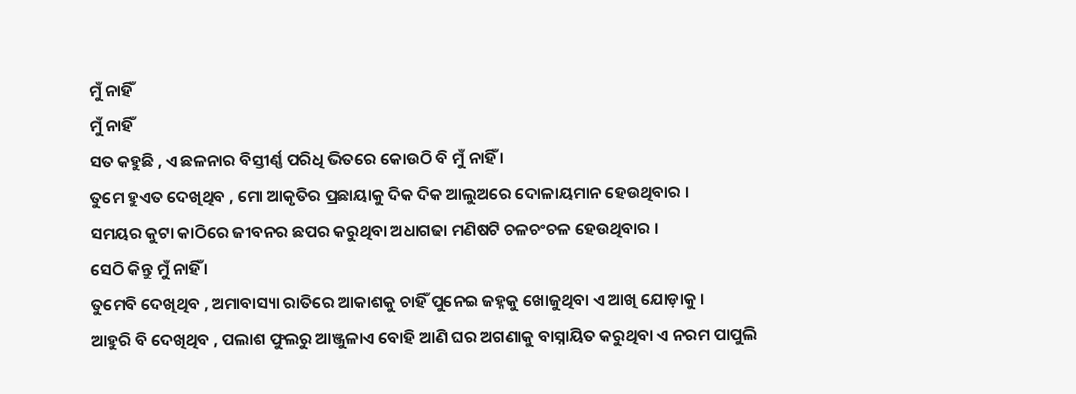ମୁଁ ନାହିଁ
ମୁଁ ନାହିଁ
ସତ କହୁଛି , ଏ ଛଳନାର ବିସ୍ତୀର୍ଣ୍ଣ ପରିଧି ଭିତରେ କୋଉଠି ବି ମୁଁ ନାହିଁ ।
ତୁମେ ହୁଏତ ଦେଖିଥିବ , ମୋ ଆକୃତିର ପ୍ରଛାୟାକୁ ଦିକ ଦିକ ଆଲୁଅରେ ଦୋଳାୟମାନ ହେଉଥିବାର ।
ସମୟର କୁଟା କାଠିରେ ଜୀବନର ଛପର କରୁଥିବା ଅଧାଗଢା ମଣିଷଟି ଚଳଚଂଚଳ ହେଉଥିବାର ।
ସେଠି କିନ୍ତୁ ମୁଁ ନାହିଁ ।
ତୁମେବି ଦେଖିଥିବ , ଅମାବାସ୍ୟା ରାତିରେ ଆକାଶକୁ ଚାହିଁ ପୁନେଇ ଜହ୍ନକୁ ଖୋଜୁଥିବା ଏ ଆଖି ଯୋଡ଼ାକୁ ।
ଆହୁରି ବି ଦେଖିଥିବ , ପଲାଶ ଫୁଲରୁ ଆଞ୍ଜୁଳାଏ ବୋହି ଆଣି ଘର ଅଗଣାକୁ ବାସ୍ନାୟିତ କରୁଥିବା ଏ ନରମ ପାପୁଲି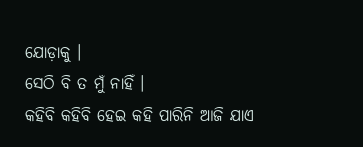ଯୋଡ଼ାକୁ ।
ସେଠି ବି ତ ମୁଁ ନାହିଁ ।
କହିବି କହିବି ହେଇ କହି ପାରିନି ଆଜି ଯାଏ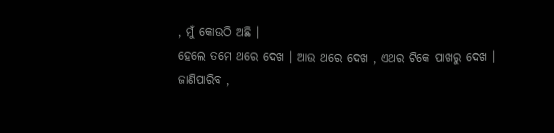, ମୁଁ କୋଉଠି ଅଛି ।
ହେଲେ ତମେ ଥରେ ଦେଖ । ଆଉ ଥରେ ଦେଖ , ଏଥର ଟିକେ ପାଖରୁ ଦେଖ ।
ଜାଣିପାରିବ ,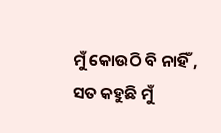ମୁଁ କୋଉଠି ବି ନାହିଁ ,
ସତ କହୁଛି ମୁଁ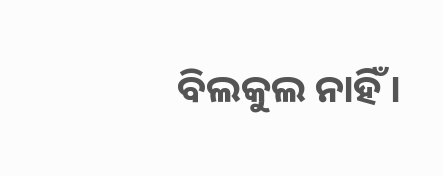ବିଲକୁଲ ନାହିଁ ।